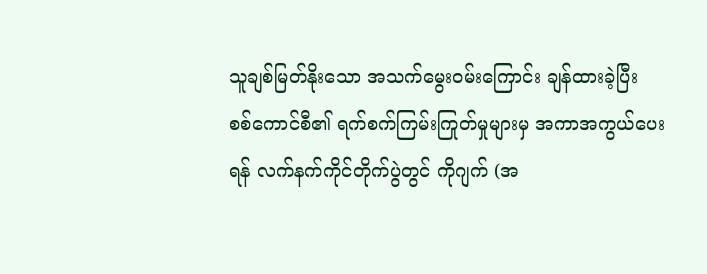သူချစ်မြတ်နိုးသော အသက်မွေးဝမ်းကြောင်း ချန်ထားခဲ့ပြီး စစ်ကောင်စီ၏ ရက်စက်ကြမ်းကြုတ်မှုများမှ အကာအကွယ်ပေးရန် လက်နက်ကိုင်တိုက်ပွဲတွင် ကိုဂျက် (အ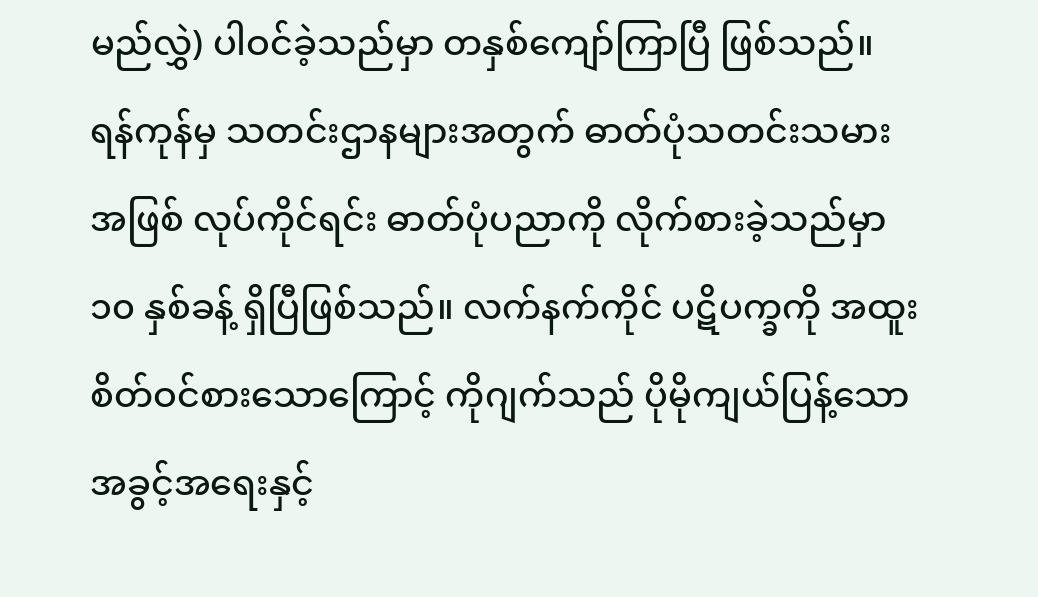မည်လွှဲ) ပါဝင်ခဲ့သည်မှာ တနှစ်ကျော်ကြာပြီ ဖြစ်သည်။
ရန်ကုန်မှ သတင်းဌာနများအတွက် ဓာတ်ပုံသတင်းသမားအဖြစ် လုပ်ကိုင်ရင်း ဓာတ်ပုံပညာကို လိုက်စားခဲ့သည်မှာ ၁၀ နှစ်ခန့် ရှိပြီဖြစ်သည်။ လက်နက်ကိုင် ပဋိပက္ခကို အထူး စိတ်ဝင်စားသောကြောင့် ကိုဂျက်သည် ပိုမိုကျယ်ပြန့်သော အခွင့်အရေးနှင့်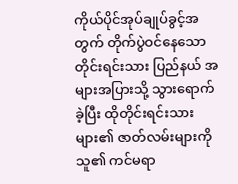ကိုယ်ပိုင်အုပ်ချုပ်ခွင့်အတွက် တိုက်ပွဲဝင်နေသော တိုင်းရင်းသား ပြည်နယ် အများအပြားသို့ သွားရောက်ခဲ့ပြီး ထိုတိုင်းရင်းသားများ၏ ဇာတ်လမ်းများကို သူ၏ ကင်မရာ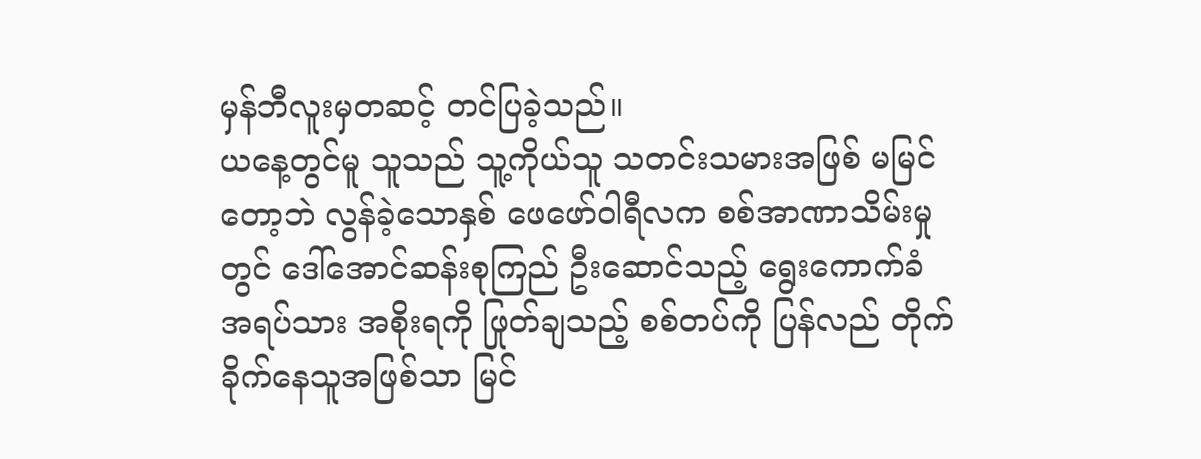မှန်ဘီလူးမှတဆင့် တင်ပြခဲ့သည်။
ယနေ့တွင်မူ သူသည် သူ့ကိုယ်သူ သတင်းသမားအဖြစ် မမြင်တော့ဘဲ လွန်ခဲ့သောနှစ် ဖေဖော်ဝါရီလက စစ်အာဏာသိမ်းမှုတွင် ဒေါ်အောင်ဆန်းစုကြည် ဦးဆောင်သည့် ရွေးကောက်ခံ အရပ်သား အစိုးရကို ဖြုတ်ချသည့် စစ်တပ်ကို ပြန်လည် တိုက်ခိုက်နေသူအဖြစ်သာ မြင်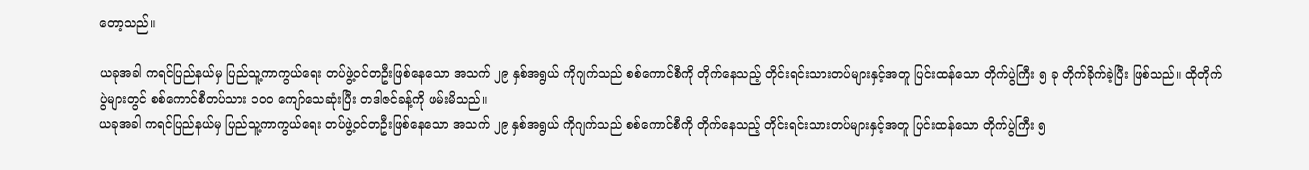တော့သည်။

ယခုအခါ ကရင်ပြည်နယ်မှ ပြည်သူ့ကာကွယ်ရေး တပ်ဖွဲ့ဝင်တဦးဖြစ်နေသော အသက် ၂၉ နှစ်အရွယ် ကိုဂျက်သည် စစ်ကောင်စီကို တိုက်နေသည့် တိုင်းရင်းသားတပ်များနှင့်အတူ ပြင်းထန်သော တိုက်ပွဲကြီး ၅ ခု တိုက်ခိုက်ခဲ့ပြီး ဖြစ်သည်။ ထိုတိုက်ပွဲများတွင် စစ်ကောင်စီတပ်သား ၁၀၀ ကျော်သေဆုံးပြီး တဒါဇင်ခန့်ကို ဖမ်းမိသည်။
ယခုအခါ ကရင်ပြည်နယ်မှ ပြည်သူ့ကာကွယ်ရေး တပ်ဖွဲ့ဝင်တဦးဖြစ်နေသော အသက် ၂၉ နှစ်အရွယ် ကိုဂျက်သည် စစ်ကောင်စီကို တိုက်နေသည့် တိုင်းရင်းသားတပ်များနှင့်အတူ ပြင်းထန်သော တိုက်ပွဲကြီး ၅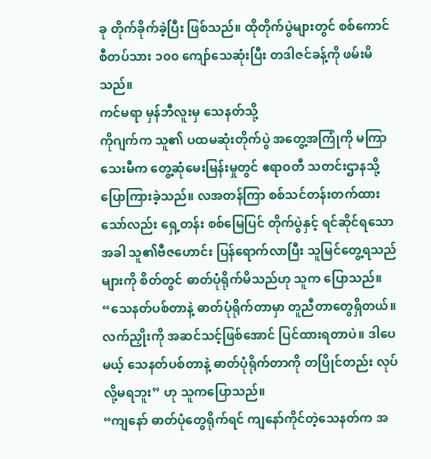ခု တိုက်ခိုက်ခဲ့ပြီး ဖြစ်သည်။ ထိုတိုက်ပွဲများတွင် စစ်ကောင်စီတပ်သား ၁၀၀ ကျော်သေဆုံးပြီး တဒါဇင်ခန့်ကို ဖမ်းမိသည်။
ကင်မရာ မှန်ဘီလူးမှ သေနတ်သို့
ကိုဂျက်က သူ၏ ပထမဆုံးတိုက်ပွဲ အတွေ့အကြုံကို မကြာသေးမီက တွေ့ဆုံမေးမြန်းမှုတွင် ဧရာဝတီ သတင်းဌာနသို့ ပြောကြားခဲ့သည်။ လအတန်ကြာ စစ်သင်တန်းတက်ထားသော်လည်း ရှေ့တန်း စစ်မြေပြင် တိုက်ပွဲနှင့် ရင်ဆိုင်ရသောအခါ သူ၏ဗီဇဟောင်း ပြန်ရောက်လာပြီး သူမြင်တွေ့ရသည်များကို စိတ်တွင် ဓာတ်ပုံရိုက်မိသည်ဟု သူက ပြောသည်။
“သေနတ်ပစ်တာနဲ့ ဓာတ်ပုံရိုက်တာမှာ တူညီတာတွေရှိတယ်။ လက်ညှိုးကို အဆင်သင့်ဖြစ်အောင် ပြင်ထားရတာပဲ။ ဒါပေမယ့် သေနတ်ပစ်တာနဲ့ ဓာတ်ပုံရိုက်တာကို တပြိုင်တည်း လုပ်လို့မရဘူး” ဟု သူကပြောသည်။
“ကျနော် ဓာတ်ပုံတွေရိုက်ရင် ကျနော်ကိုင်တဲ့သေနတ်က အ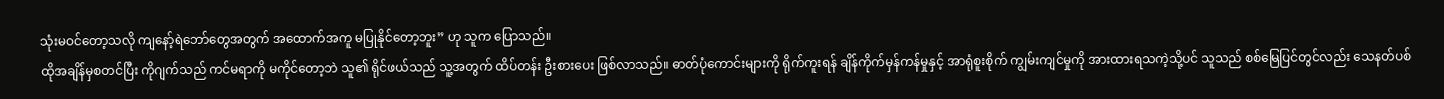သုံးမဝင်တော့သလို ကျနော့်ရဲဘော်တွေအတွက် အထောက်အကူ မပြုနိုင်တော့ဘူး” ဟု သူက ပြောသည်။
ထိုအချိန်မှစတင်ပြီး ကိုဂျက်သည် ကင်မရာကို မကိုင်တော့ဘဲ သူ၏ ရိုင်ဖယ်သည် သူ့အတွက် ထိပ်တန်း ဦးစားပေး ဖြစ်လာသည်။ ဓာတ်ပုံကောင်းများကို ရိုက်ကူးရန် ချိန်ကိုက်မှန်ကန်မှုနှင့် အာရုံစူးစိုက် ကျွမ်းကျင်မှုကို အားထားရသကဲ့သို့ပင် သူသည် စစ်မြေပြင်တွင်လည်း သေနတ်ပစ်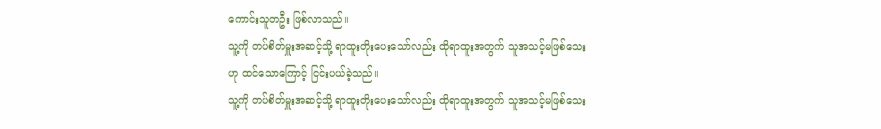ကောင်းသူတဦး ဖြစ်လာသည်။
သူ့ကို တပ်စိတ်မှူးအဆင့်သို့ ရာထူးတိုးပေးသော်လည်း ထိုရာထူးအတွက် သူအသင့်မဖြစ်သေးဟု ထင်သောကြောင့် ငြင်းပယ်ခဲ့သည်။
သူ့ကို တပ်စိတ်မှူးအဆင့်သို့ ရာထူးတိုးပေးသော်လည်း ထိုရာထူးအတွက် သူအသင့်မဖြစ်သေး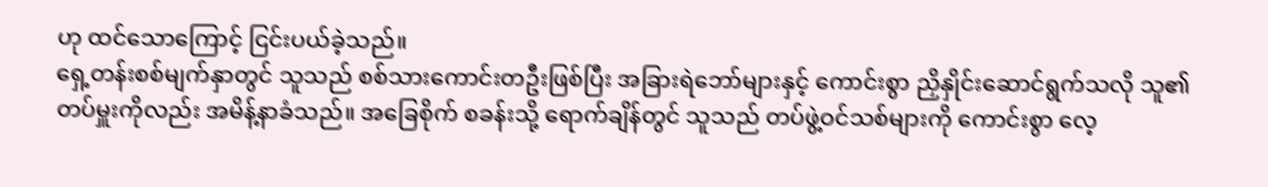ဟု ထင်သောကြောင့် ငြင်းပယ်ခဲ့သည်။
ရှေ့တန်းစစ်မျက်နှာတွင် သူသည် စစ်သားကောင်းတဦးဖြစ်ပြီး အခြားရဲဘော်များနှင့် ကောင်းစွာ ညှိနှိုင်းဆောင်ရွက်သလို သူ၏ တပ်မှူးကိုလည်း အမိန့်နာခံသည်။ အခြေစိုက် စခန်းသို့ ရောက်ချိန်တွင် သူသည် တပ်ဖွဲ့ဝင်သစ်များကို ကောင်းစွာ လေ့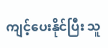ကျင့်ပေးနိုင်ပြီး သူ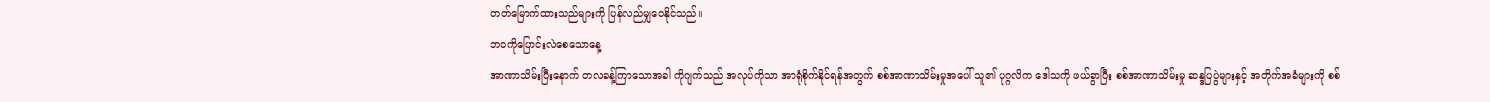တတ်မြောက်ထားသည်များကို ပြန်လည်မျှဝေနိုင်သည်။
ဘဝကိုပြောင်းလဲစေသောနေ့
အာဏာသိမ်းပြီးနောက် တလခန့်ကြာသောအခါ ကိုဂျက်သည် အလုပ်ကိုသာ အာရုံစိုက်နိုင်ရန်အတွက် စစ်အာဏာသိမ်းမှုအပေါ် သူ၏ ပုဂ္ဂလိက ဒေါသကို ဖယ်ခွာပြီး စစ်အာဏာသိမ်းမှု ဆန္ဒပြပွဲများနှင့် အတိုက်အခံများကို စစ်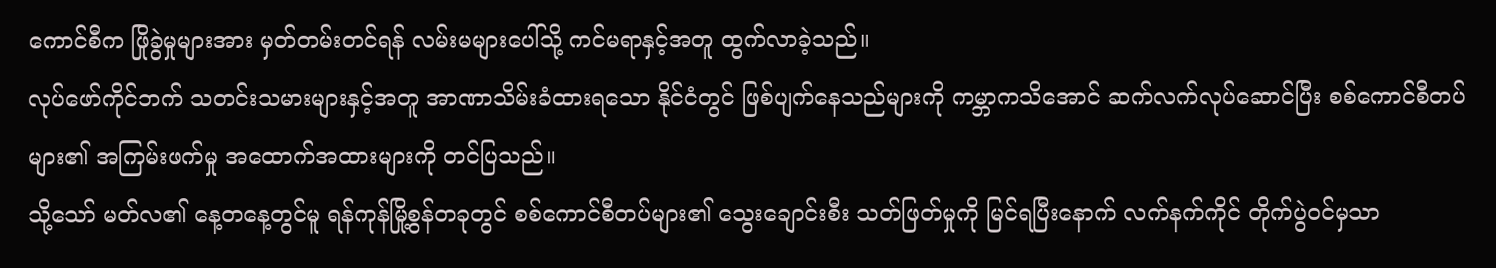ကောင်စီက ဖြိုခွဲမှုများအား မှတ်တမ်းတင်ရန် လမ်းမများပေါ်သို့ ကင်မရာနှင့်အတူ ထွက်လာခဲ့သည်။
လုပ်ဖော်ကိုင်ဘက် သတင်းသမားများနှင့်အတူ အာဏာသိမ်းခံထားရသော နိုင်ငံတွင် ဖြစ်ပျက်နေသည်များကို ကမ္ဘာကသိအောင် ဆက်လက်လုပ်ဆောင်ပြီး စစ်ကောင်စီတပ်များ၏ အကြမ်းဖက်မှု အထောက်အထားများကို တင်ပြသည်။
သို့သော် မတ်လ၏ နေ့တနေ့တွင်မူ ရန်ကုန်မြို့စွန်တခုတွင် စစ်ကောင်စီတပ်များ၏ သွေးချောင်းစီး သတ်ဖြတ်မှုကို မြင်ရပြီးနောက် လက်နက်ကိုင် တိုက်ပွဲဝင်မှသာ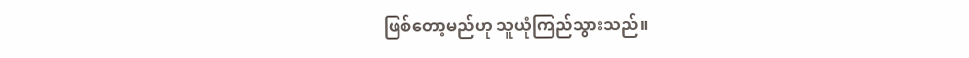ဖြစ်တော့မည်ဟု သူယုံကြည်သွားသည်။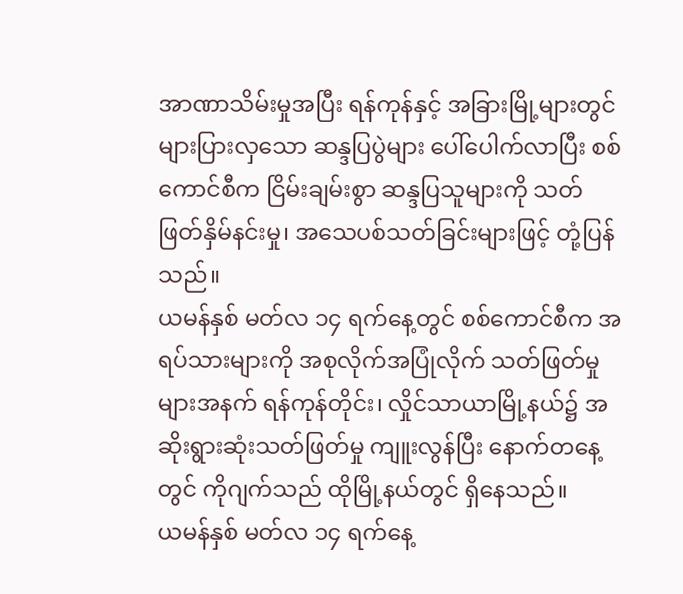အာဏာသိမ်းမှုအပြီး ရန်ကုန်နှင့် အခြားမြို့များတွင် များပြားလှသော ဆန္ဒပြပွဲများ ပေါ်ပေါက်လာပြီး စစ်ကောင်စီက ငြိမ်းချမ်းစွာ ဆန္ဒပြသူများကို သတ်ဖြတ်နှိမ်နင်းမှု၊ အသေပစ်သတ်ခြင်းများဖြင့် တုံ့ပြန်သည်။
ယမန်နှစ် မတ်လ ၁၄ ရက်နေ့တွင် စစ်ကောင်စီက အရပ်သားများကို အစုလိုက်အပြုံလိုက် သတ်ဖြတ်မှုများအနက် ရန်ကုန်တိုင်း၊ လှိုင်သာယာမြို့နယ်၌ အဆိုးရွားဆုံးသတ်ဖြတ်မှု ကျူးလွန်ပြီး နောက်တနေ့တွင် ကိုဂျက်သည် ထိုမြို့နယ်တွင် ရှိနေသည်။
ယမန်နှစ် မတ်လ ၁၄ ရက်နေ့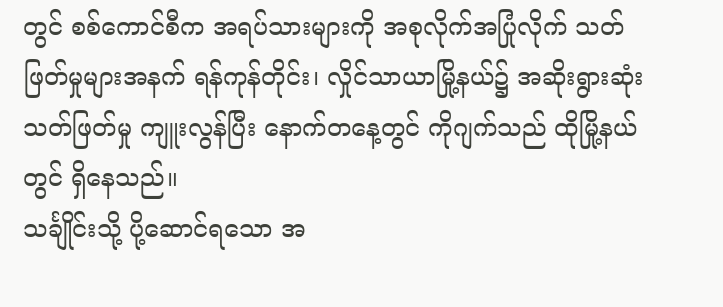တွင် စစ်ကောင်စီက အရပ်သားများကို အစုလိုက်အပြုံလိုက် သတ်ဖြတ်မှုများအနက် ရန်ကုန်တိုင်း၊ လှိုင်သာယာမြို့နယ်၌ အဆိုးရွားဆုံးသတ်ဖြတ်မှု ကျူးလွန်ပြီး နောက်တနေ့တွင် ကိုဂျက်သည် ထိုမြို့နယ်တွင် ရှိနေသည်။
သင်္ချိုင်းသို့ ပို့ဆောင်ရသော အ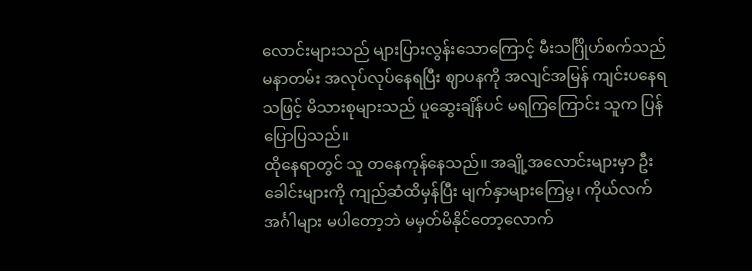လောင်းများသည် များပြားလွန်းသောကြောင့် မီးသင်္ဂြိုဟ်စက်သည် မနာတမ်း အလုပ်လုပ်နေရပြီး ဈာပနကို အလျင်အမြန် ကျင်းပနေရသဖြင့် မိသားစုများသည် ပူဆွေးချိန်ပင် မရကြကြောင်း သူက ပြန်ပြောပြသည်။
ထိုနေရာတွင် သူ တနေကုန်နေသည်။ အချို့အလောင်းများမှာ ဦးခေါင်းများကို ကျည်ဆံထိမှန်ပြီး မျက်နှာများကြေမွ၊ ကိုယ်လက်အင်္ဂါများ မပါတော့ဘဲ မမှတ်မိနိုင်တော့လောက်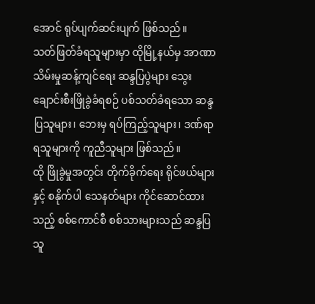အောင် ရုပ်ပျက်ဆင်းပျက် ဖြစ်သည်။
သတ်ဖြတ်ခံရသူများမှာ ထိုမြို့နယ်မှ အာဏာသိမ်းမှုဆန့်ကျင်ရေး ဆန္ဒပြပွဲများ သွေးချောင်းစီးဖြိုခွဲခံရစဉ် ပစ်သတ်ခံရသော ဆန္ဒပြသူများ၊ ဘေးမှ ရပ်ကြည့်သူများ၊ ဒဏ်ရာရသူများကို ကူညီသူများ ဖြစ်သည်။
ထို ဖြိုခွဲမှုအတွင်း တိုက်ခိုက်ရေး ရိုင်ဖယ်များနှင့် စနိုက်ပါ သေနတ်များ ကိုင်ဆောင်ထားသည့် စစ်ကောင်စီ စစ်သားများသည် ဆန္ဒပြသူ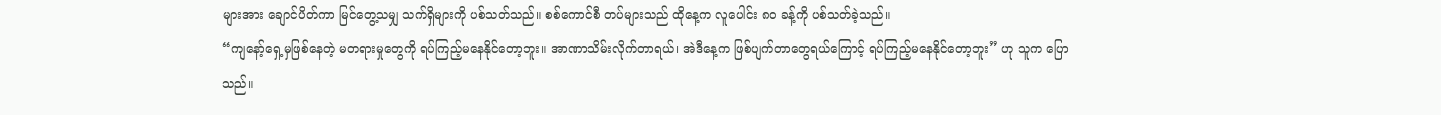များအား ချောင်ပိတ်ကာ မြင်တွေ့သမျှ သက်ရှိများကို ပစ်သတ်သည်။ စစ်ကောင်စီ တပ်များသည် ထိုနေ့က လူပေါင်း ၈၀ ခန့်ကို ပစ်သတ်ခဲ့သည်။
“ကျနော့်ရှေ့မှဖြစ်နေတဲ့ မတရားမှုတွေကို ရပ်ကြည့်မနေနိုင်တော့ဘူး။ အာဏာသိမ်းလိုက်တာရယ်၊ အဲဒီနေ့က ဖြစ်ပျက်တာတွေရယ်ကြောင့် ရပ်ကြည့်မနေနိုင်တော့ဘူး” ဟု သူက ပြောသည်။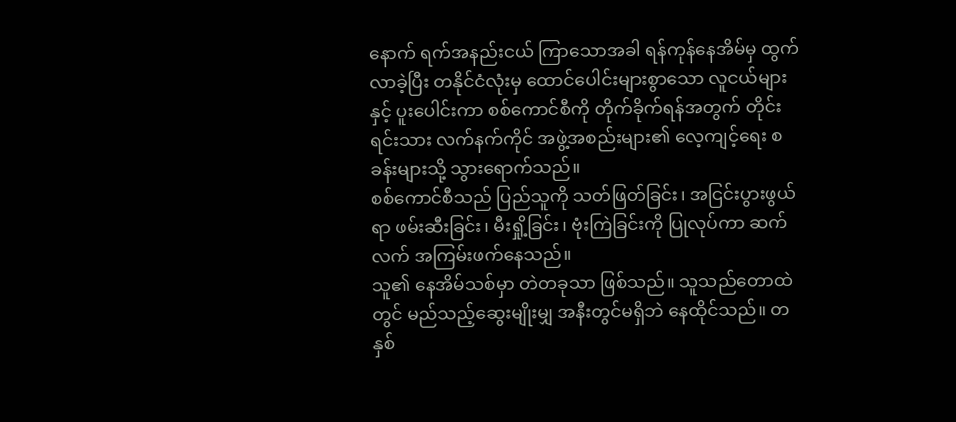နောက် ရက်အနည်းငယ် ကြာသောအခါ ရန်ကုန်နေအိမ်မှ ထွက်လာခဲ့ပြီး တနိုင်ငံလုံးမှ ထောင်ပေါင်းများစွာသော လူငယ်များနှင့် ပူးပေါင်းကာ စစ်ကောင်စီကို တိုက်ခိုက်ရန်အတွက် တိုင်းရင်းသား လက်နက်ကိုင် အဖွဲ့အစည်းများ၏ လေ့ကျင့်ရေး စခန်းများသို့ သွားရောက်သည်။
စစ်ကောင်စီသည် ပြည်သူကို သတ်ဖြတ်ခြင်း၊ အငြင်းပွားဖွယ်ရာ ဖမ်းဆီးခြင်း၊ မီးရှို့ခြင်း၊ ဗုံးကြဲခြင်းကို ပြုလုပ်ကာ ဆက်လက် အကြမ်းဖက်နေသည်။
သူ၏ နေအိမ်သစ်မှာ တဲတခုသာ ဖြစ်သည်။ သူသည်တောထဲတွင် မည်သည့်ဆွေးမျိုးမျှ အနီးတွင်မရှိဘဲ နေထိုင်သည်။ တနှစ်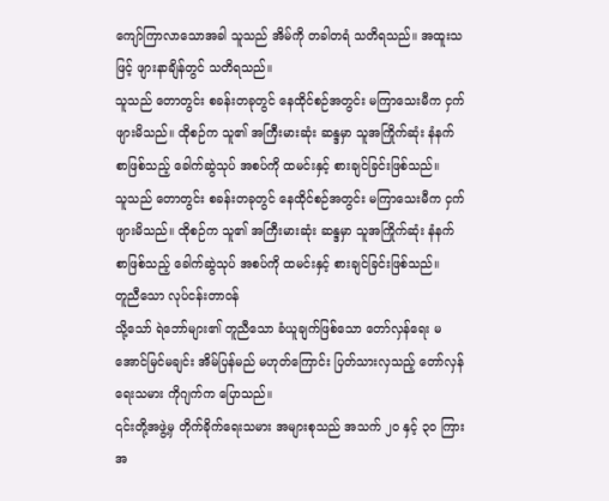ကျော်ကြာလာသောအခါ သူသည် အိမ်ကို တခါတရံ သတိရသည်။ အထူးသဖြင့် ဖျားနာချိန်တွင် သတိရသည်။
သူသည် တောတွင်း စခန်းတခုတွင် နေထိုင်စဉ်အတွင်း မကြာသေးမီက ငှက်ဖျားမိသည်။ ထိုစဉ်က သူ၏ အကြီးမားဆုံး ဆန္ဒမှာ သူအကြိုက်ဆုံး နံနက်စာဖြစ်သည့် ခေါက်ဆွဲသုပ် အစပ်ကို ထမင်းနှင့် စားချင်ခြင်းဖြစ်သည်။
သူသည် တောတွင်း စခန်းတခုတွင် နေထိုင်စဉ်အတွင်း မကြာသေးမီက ငှက်ဖျားမိသည်။ ထိုစဉ်က သူ၏ အကြီးမားဆုံး ဆန္ဒမှာ သူအကြိုက်ဆုံး နံနက်စာဖြစ်သည့် ခေါက်ဆွဲသုပ် အစပ်ကို ထမင်းနှင့် စားချင်ခြင်းဖြစ်သည်။
တူညီသော လုပ်ငန်းတာဝန်
သို့သော် ရဲဘော်များ၏ တူညီသော ခံယူချက်ဖြစ်သော တော်လှန်ရေး မအောင်မြင်မချင်း အိမ်ပြန်မည် မဟုတ်ကြောင်း ပြတ်သားလှသည့် တော်လှန်ရေးသမား ကိုဂျက်က ပြောသည်။
၎င်းတို့အဖွဲ့မှ တိုက်ခိုက်ရေးသမား အများစုသည် အသက် ၂၀ နှင့် ၃၀ ကြား အ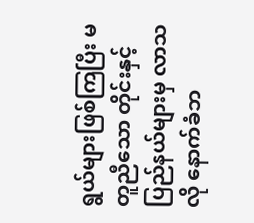ရွယ်များဖြစ်ကြပြီး မတူညီသော တိုင်းနှင့်ပြည်နယ်များမှ လာသလို နောက်ခံဘ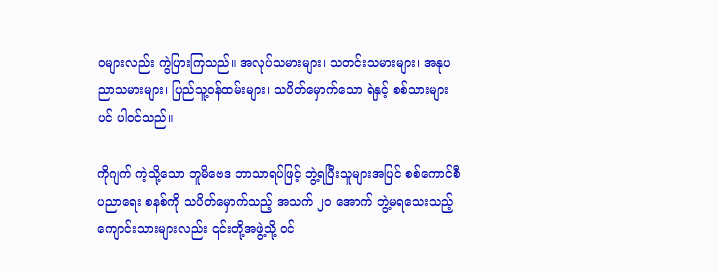ဝများလည်း ကွဲပြားကြသည်။ အလုပ်သမားများ၊ သတင်းသမားများ၊ အနုပညာသမားများ၊ ပြည်သူ့ဝန်ထမ်းများ၊ သပိတ်မှောက်သော ရဲနှင့် စစ်သားများပင် ပါဝင်သည်။

ကိုဂျက် ကဲ့သို့သော ဘူမိဗေဒ ဘာသာရပ်ဖြင့် ဘွဲ့ရပြီးသူများအပြင် စစ်ကောင်စီပညာရေး စနစ်ကို သပိတ်မှောက်သည့် အသက် ၂၀ အောက် ဘွဲ့မရသေးသည့် ကျောင်းသားများလည်း ၎င်းတို့အဖွဲ့သို့ ဝင်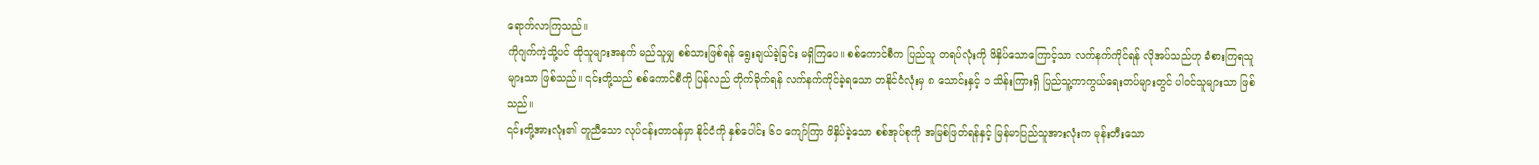ရောက်လာကြသည်။
ကိုဂျက်ကဲ့သို့ပင် ထိုသူများအနက် မည်သူမျှ စစ်သားဖြစ်ရန် ရွေးချယ်ခဲ့ခြင်း မရှိကြပေ။ စစ်ကောင်စီက ပြည်သူ တရပ်လုံးကို ဖိနှိပ်သောကြောင့်သာ လက်နက်ကိုင်ရန် လိုအပ်သည်ဟု ခံစားကြရသူများသာ ဖြစ်သည်။ ၎င်းတို့သည် စစ်ကောင်စီကို ပြန်လည် တိုက်ခိုက်ရန် လက်နက်ကိုင်ခဲ့ရသော တနိုင်ငံလုံးမှ ၈ သောင်းနှင့် ၁ သိန်းကြားရှိ ပြည်သူ့ကာကွယ်ရေးတပ်များတွင် ပါဝင်သူများသာ ဖြစ်သည်။
၎င်းတို့အားလုံး၏ တူညီသော လုပ်ငန်းတာဝန်မှာ နိုင်ငံကို နှစ်ပေါင်း ၆၀ ကျော်ကြာ ဖိနှိပ်ခဲ့သော စစ်အုပ်စုကို အမြစ်ဖြတ်ရန်နှင့် မြန်မာပြည်သူအားလုံးက မုန်းတီးသော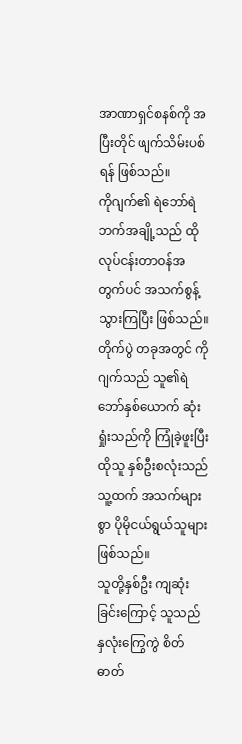အာဏာရှင်စနစ်ကို အပြီးတိုင် ဖျက်သိမ်းပစ်ရန် ဖြစ်သည်။
ကိုဂျက်၏ ရဲဘော်ရဲဘက်အချို့သည် ထိုလုပ်ငန်းတာဝန်အတွက်ပင် အသက်စွန့်သွားကြပြီး ဖြစ်သည်။ တိုက်ပွဲ တခုအတွင် ကိုဂျက်သည် သူ၏ရဲဘော်နှစ်ယောက် ဆုံးရှုံးသည်ကို ကြုံခဲ့ဖူးပြီး ထိုသူ နှစ်ဦးစလုံးသည် သူ့ထက် အသက်များစွာ ပိုမိုငယ်ရွယ်သူများ ဖြစ်သည်။
သူတို့နှစ်ဦး ကျဆုံးခြင်းကြောင့် သူသည် နှလုံးကြွေကွဲ စိတ်ဓာတ်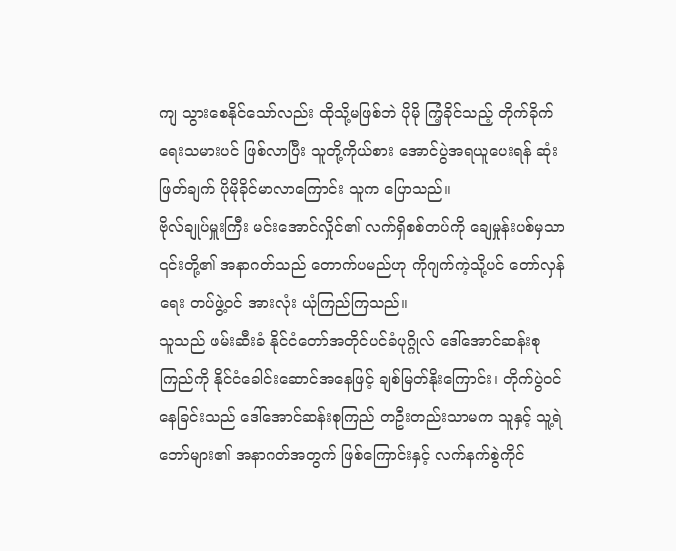ကျ သွားစေနိုင်သော်လည်း ထိုသို့မဖြစ်ဘဲ ပိုမို ကြံ့ခိုင်သည့် တိုက်ခိုက်ရေးသမားပင် ဖြစ်လာပြီး သူတို့ကိုယ်စား အောင်ပွဲအရယူပေးရန် ဆုံးဖြတ်ချက် ပိုမိုခိုင်မာလာကြောင်း သူက ပြောသည်။
ဗိုလ်ချုပ်မှူးကြီး မင်းအောင်လှိုင်၏ လက်ရှိစစ်တပ်ကို ချေမှုန်းပစ်မှသာ ၎င်းတို့၏ အနာဂတ်သည် တောက်ပမည်ဟု ကိုဂျက်ကဲ့သို့ပင် တော်လှန်ရေး တပ်ဖွဲ့ဝင် အားလုံး ယုံကြည်ကြသည်။
သူသည် ဖမ်းဆီးခံ နိုင်ငံတော်အတိုင်ပင်ခံပုဂ္ဂိုလ် ဒေါ်အောင်ဆန်းစုကြည်ကို နိုင်ငံခေါင်းဆောင်အနေဖြင့် ချစ်မြတ်နိုးကြောင်း၊ တိုက်ပွဲဝင်နေခြင်းသည် ဒေါ်အောင်ဆန်းစုကြည် တဦးတည်းသာမက သူနှင့် သူ့ရဲဘော်များ၏ အနာဂတ်အတွက် ဖြစ်ကြောင်းနှင့် လက်နက်စွဲကိုင်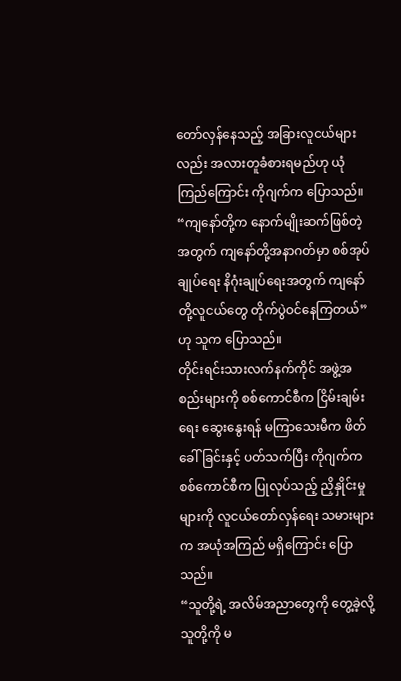တော်လှန်နေသည့် အခြားလူငယ်များလည်း အလားတူခံစားရမည်ဟု ယုံကြည်ကြောင်း ကိုဂျက်က ပြောသည်။
“ကျနော်တို့က နောက်မျိုးဆက်ဖြစ်တဲ့အတွက် ကျနော်တို့အနာဂတ်မှာ စစ်အုပ်ချုပ်ရေး နိဂုံးချုပ်ရေးအတွက် ကျနော်တို့လူငယ်တွေ တိုက်ပွဲဝင်နေကြတယ်” ဟု သူက ပြောသည်။
တိုင်းရင်းသားလက်နက်ကိုင် အဖွဲ့အစည်းများကို စစ်ကောင်စီက ငြိမ်းချမ်းရေး ဆွေးနွေးရန် မကြာသေးမီက ဖိတ်ခေါ်ခြင်းနှင့် ပတ်သက်ပြီး ကိုဂျက်က စစ်ကောင်စီက ပြုလုပ်သည့် ညှိနှိုင်းမှုများကို လူငယ်တော်လှန်ရေး သမားများက အယုံအကြည် မရှိကြောင်း ပြောသည်။
“သူတို့ရဲ့ အလိမ်အညာတွေကို တွေ့ခဲ့လို့ သူတို့ကို မ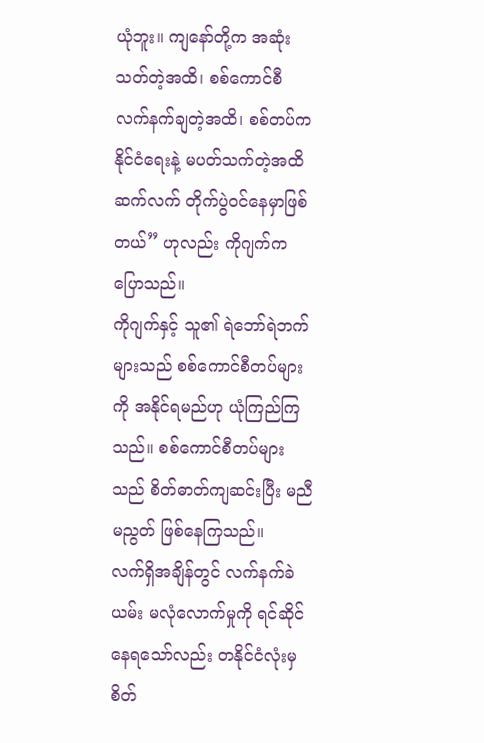ယုံဘူး။ ကျနော်တို့က အဆုံးသတ်တဲ့အထိ၊ စစ်ကောင်စီ လက်နက်ချတဲ့အထိ၊ စစ်တပ်က နိုင်ငံရေးနဲ့ မပတ်သက်တဲ့အထိ ဆက်လက် တိုက်ပွဲဝင်နေမှာဖြစ်တယ်” ဟုလည်း ကိုဂျက်က ပြောသည်။
ကိုဂျက်နှင့် သူ၏ ရဲဘော်ရဲဘက်များသည် စစ်ကောင်စီတပ်များကို အနိုင်ရမည်ဟု ယုံကြည်ကြသည်။ စစ်ကောင်စီတပ်များသည် စိတ်ဓာတ်ကျဆင်းပြီး မညီမညွတ် ဖြစ်နေကြသည်။
လက်ရှိအချိန်တွင် လက်နက်ခဲယမ်း မလုံလောက်မှုကို ရင်ဆိုင်နေရသော်လည်း တနိုင်ငံလုံးမှ စိတ်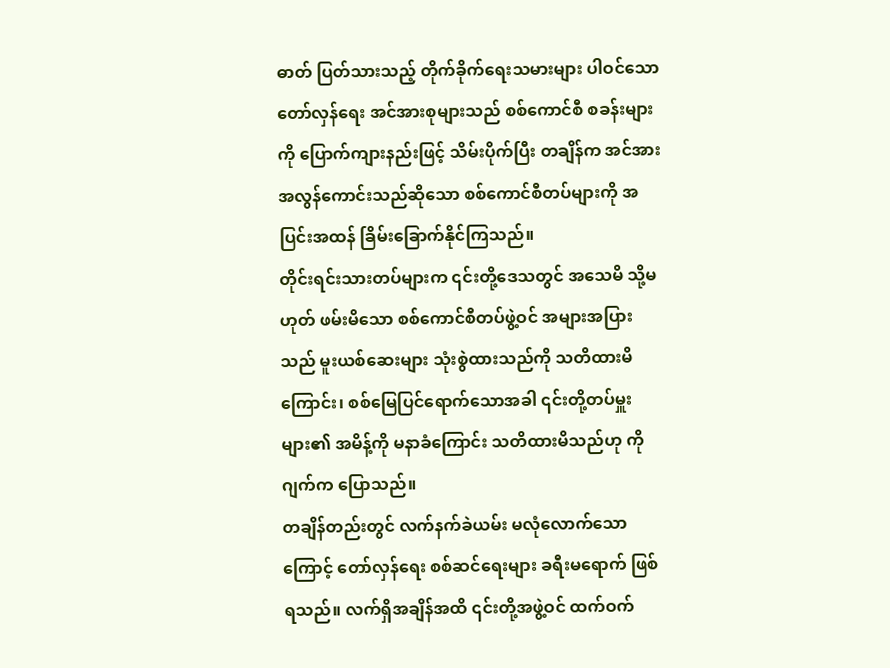ဓာတ် ပြတ်သားသည့် တိုက်ခိုက်ရေးသမားများ ပါဝင်သော တော်လှန်ရေး အင်အားစုများသည် စစ်ကောင်စီ စခန်းများကို ပြောက်ကျားနည်းဖြင့် သိမ်းပိုက်ပြီး တချိန်က အင်အား အလွန်ကောင်းသည်ဆိုသော စစ်ကောင်စီတပ်များကို အပြင်းအထန် ခြိမ်းခြောက်နိုင်ကြသည်။
တိုင်းရင်းသားတပ်များက ၎င်းတို့ဒေသတွင် အသေမိ သို့မဟုတ် ဖမ်းမိသော စစ်ကောင်စီတပ်ဖွဲ့ဝင် အများအပြားသည် မူးယစ်ဆေးများ သုံးစွဲထားသည်ကို သတိထားမိကြောင်း၊ စစ်မြေပြင်ရောက်သောအခါ ၎င်းတို့တပ်မှူးများ၏ အမိန့်ကို မနာခံကြောင်း သတိထားမိသည်ဟု ကိုဂျက်က ပြောသည်။
တချိန်တည်းတွင် လက်နက်ခဲယမ်း မလုံလောက်သောကြောင့် တော်လှန်ရေး စစ်ဆင်ရေးများ ခရီးမရောက် ဖြစ်ရသည်။ လက်ရှိအချိန်အထိ ၎င်းတို့အဖွဲ့ဝင် ထက်ဝက်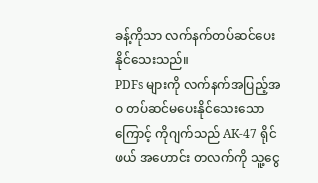ခန့်ကိုသာ လက်နက်တပ်ဆင်ပေးနိုင်သေးသည်။
PDFs များကို လက်နက်အပြည့်အဝ တပ်ဆင်မပေးနိုင်သေးသောကြောင့် ကိုဂျက်သည် AK-47 ရိုင်ဖယ် အဟောင်း တလက်ကို သူ့ငွေ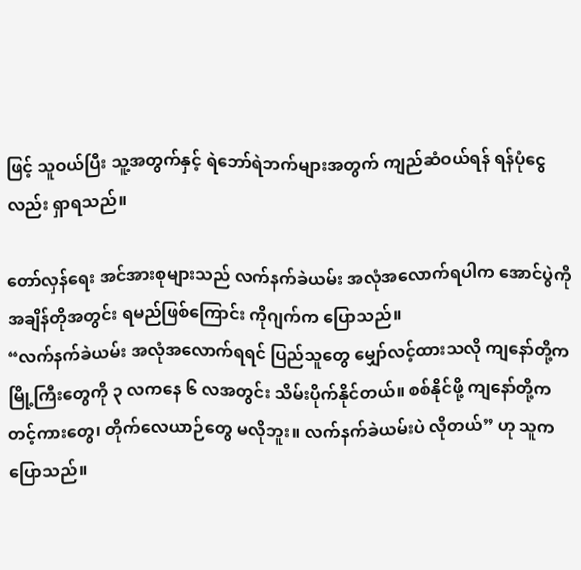ဖြင့် သူဝယ်ပြီး သူ့အတွက်နှင့် ရဲဘော်ရဲဘက်များအတွက် ကျည်ဆံဝယ်ရန် ရန်ပုံငွေလည်း ရှာရသည်။

တော်လှန်ရေး အင်အားစုများသည် လက်နက်ခဲယမ်း အလုံအလောက်ရပါက အောင်ပွဲကို အချိန်တိုအတွင်း ရမည်ဖြစ်ကြောင်း ကိုဂျက်က ပြောသည်။
“လက်နက်ခဲယမ်း အလုံအလောက်ရရင် ပြည်သူတွေ မျှော်လင့်ထားသလို ကျနော်တို့က မြို့ကြီးတွေကို ၃ လကနေ ၆ လအတွင်း သိမ်းပိုက်နိုင်တယ်။ စစ်နိုင်ဖို့ ကျနော်တို့က တင့်ကားတွေ၊ တိုက်လေယာဉ်တွေ မလိုဘူး။ လက်နက်ခဲယမ်းပဲ လိုတယ်” ဟု သူက ပြောသည်။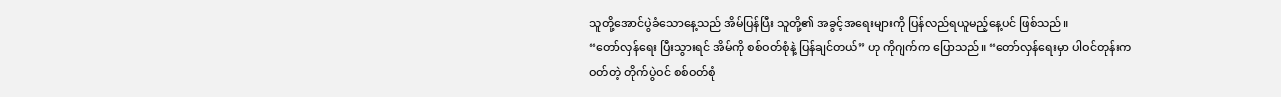သူတို့အောင်ပွဲခံသောနေ့သည် အိမ်ပြန်ပြီး သူတို့၏ အခွင့်အရေးများကို ပြန်လည်ရယူမည့်နေ့ပင် ဖြစ်သည်။
“တော်လှန်ရေး ပြီးသွားရင် အိမ်ကို စစ်ဝတ်စုံနဲ့ ပြန်ချင်တယ်” ဟု ကိုဂျက်က ပြောသည်။ “တော်လှန်ရေးမှာ ပါဝင်တုန်းက ဝတ်တဲ့ တိုက်ပွဲဝင် စစ်ဝတ်စုံ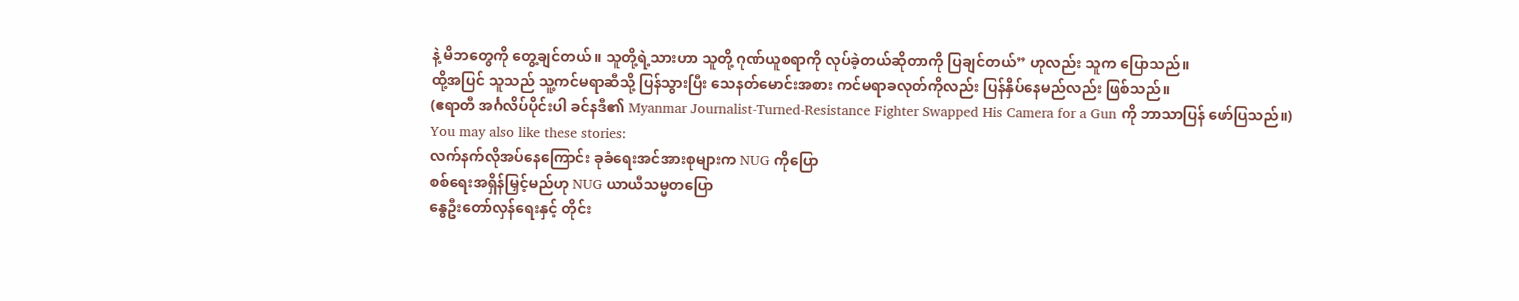နဲ့ မိဘတွေကို တွေ့ချင်တယ်။ သူတို့ရဲ့သားဟာ သူတို့ ဂုဏ်ယူစရာကို လုပ်ခဲ့တယ်ဆိုတာကို ပြချင်တယ်” ဟုလည်း သူက ပြောသည်။
ထို့အပြင် သူသည် သူ့ကင်မရာဆီသို့ ပြန်သွားပြီး သေနတ်မောင်းအစား ကင်မရာခလုတ်ကိုလည်း ပြန်နှိပ်နေမည်လည်း ဖြစ်သည်။
(ဧရာတီ အင်္ဂလိပ်ပိုင်းပါ ခင်နဒီ၏ Myanmar Journalist-Turned-Resistance Fighter Swapped His Camera for a Gun ကို ဘာသာပြန် ဖော်ပြသည်။)
You may also like these stories:
လက်နက်လိုအပ်နေကြောင်း ခုခံရေးအင်အားစုများက NUG ကိုပြော
စစ်ရေးအရှိန်မြှင့်မည်ဟု NUG ယာယီသမ္မတပြော
နွေဦးတော်လှန်ရေးနှင့် တိုင်း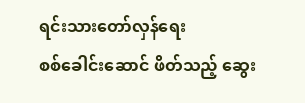ရင်းသားတော်လှန်ရေး
စစ်ခေါင်းဆောင် ဖိတ်သည့် ဆွေး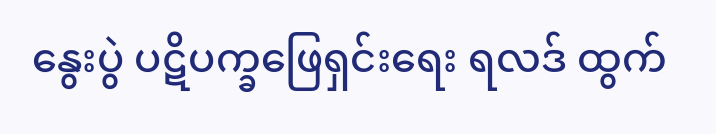နွေးပွဲ ပဋိပက္ခဖြေရှင်းရေး ရလဒ် ထွက်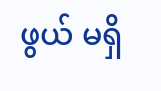ဖွယ် မရှိ